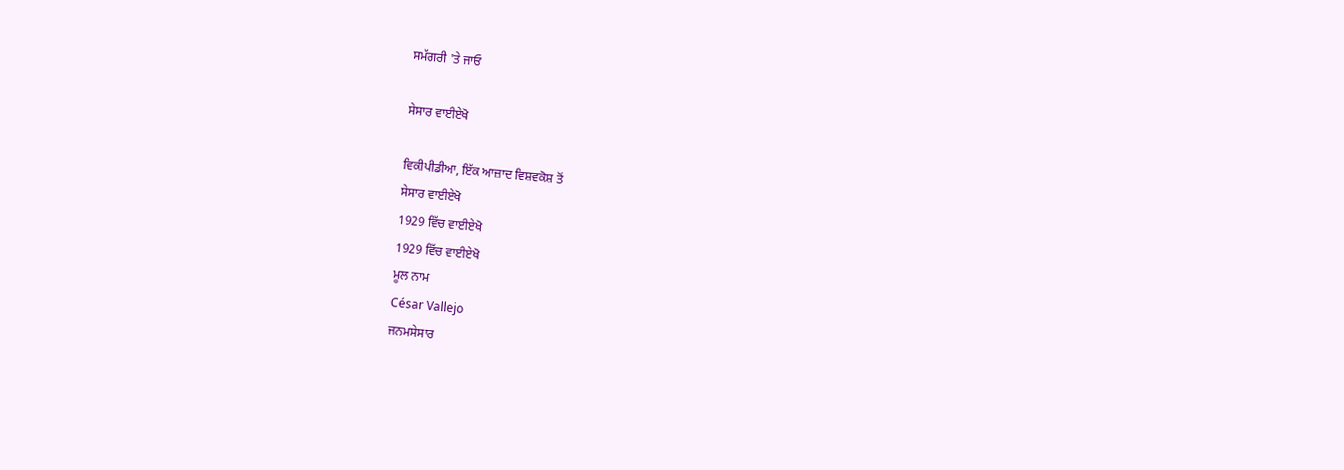ਸਮੱਗਰੀ 'ਤੇ ਜਾਓ

ਸੇਸਾਰ ਵਾਈਏਖੋ

ਵਿਕੀਪੀਡੀਆ, ਇੱਕ ਆਜ਼ਾਦ ਵਿਸ਼ਵਕੋਸ਼ ਤੋਂ
ਸੇਸਾਰ ਵਾਈਏਖੋ
1929 ਵਿੱਚ ਵਾਈਏਖੋ
1929 ਵਿੱਚ ਵਾਈਏਖੋ
ਮੂਲ ਨਾਮ
César Vallejo
ਜਨਮਸੇਸਾਰ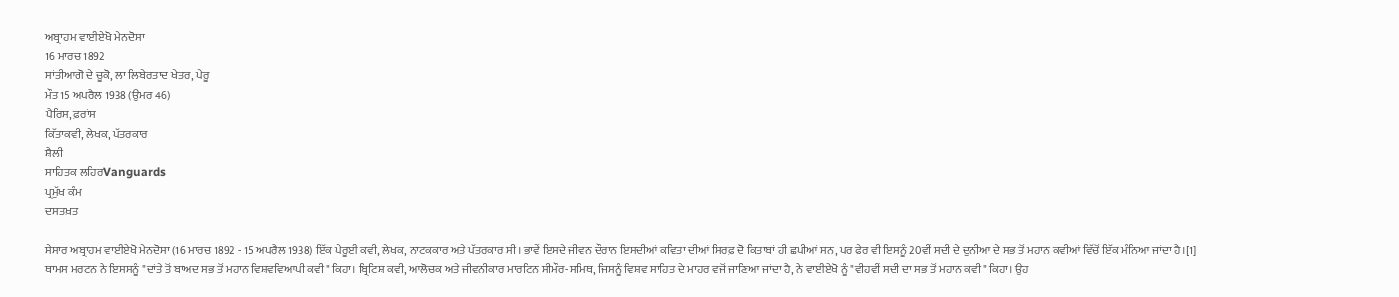ਅਬ੍ਰਾਹਮ ਵਾਈਏਖੋ ਮੇਨਦੋਸਾ
16 ਮਾਰਚ 1892
ਸਾਂਤੀਆਗੋ ਦੇ ਚੂਕੋ, ਲਾ ਲਿਬੇਰਤਾਦ ਖੇਤਰ, ਪੇਰੂ
ਮੌਤ15 ਅਪਰੈਲ 1938 (ਉਮਰ 46)
ਪੈਰਿਸ, ਫ਼ਰਾਂਸ
ਕਿੱਤਾਕਵੀ, ਲੇਖਕ, ਪੱਤਰਕਾਰ
ਸ਼ੈਲੀ
ਸਾਹਿਤਕ ਲਹਿਰVanguards
ਪ੍ਰਮੁੱਖ ਕੰਮ
ਦਸਤਖ਼ਤ

ਸੇਸਾਰ ਅਬ੍ਰਾਹਮ ਵਾਈਏਖੋ ਮੇਨਦੋਸਾ (16 ਮਾਰਚ 1892 - 15 ਅਪਰੈਲ 1938) ਇੱਕ ਪੇਰੂਈ ਕਵੀ, ਲੇਖਕ, ਨਾਟਕਕਾਰ ਅਤੇ ਪੱਤਰਕਾਰ ਸੀ। ਭਾਵੇਂ ਇਸਦੇ ਜੀਵਨ ਦੌਰਾਨ ਇਸਦੀਆਂ ਕਵਿਤਾ ਦੀਆਂ ਸਿਰਫ਼ ਦੋ ਕਿਤਾਬਾਂ ਹੀ ਛਪੀਆਂ ਸਨ, ਪਰ ਫੇਰ ਵੀ ਇਸਨੂੰ 20ਵੀਂ ਸਦੀ ਦੇ ਦੁਨੀਆ ਦੇ ਸਭ ਤੋਂ ਮਹਾਨ ਕਵੀਆਂ ਵਿੱਚੋਂ ਇੱਕ ਮੰਨਿਆ ਜਾਂਦਾ ਹੈ।[1] ਥਾਮਸ ਮਰਟਨ ਨੇ ਇਸਸਨੂੰ "ਦਾਂਤੇ ਤੋਂ ਬਾਅਦ ਸਭ ਤੋਂ ਮਹਾਨ ਵਿਸ਼ਵਵਿਆਪੀ ਕਵੀ" ਕਿਹਾ। ਬ੍ਰਿਟਿਸ਼ ਕਵੀ, ਆਲੋਚਕ ਅਤੇ ਜੀਵਨੀਕਾਰ ਮਾਰਟਿਨ ਸੀਮੌਰ-ਸਮਿਥ, ਜਿਸਨੂੰ ਵਿਸ਼ਵ ਸਾਹਿਤ ਦੇ ਮਾਹਰ ਵਜੋਂ ਜਾਣਿਆ ਜਾਂਦਾ ਹੈ, ਨੇ ਵਾਈਏਖੋ ਨੂੰ "ਵੀਹਵੀਂ ਸਦੀ ਦਾ ਸਭ ਤੋਂ ਮਹਾਨ ਕਵੀ" ਕਿਹਾ। ਉਹ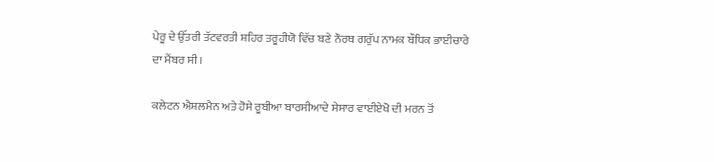ਪੇਰੂ ਦੇ ਉੱਤਰੀ ਤੱਟਵਰਤੀ ਸ਼ਹਿਰ ਤਰੂਹੀਯੋ ਵਿੱਚ ਬਣੇ ਨੌਰਥ ਗਰੁੱਪ ਨਾਮਕ ਬੌਧਿਕ ਭਾਈਚਾਰੇ ਦਾ ਮੈਂਬਰ ਸੀ।

ਕਲੇਟਨ ਐਸ਼ਲਮੈਨ ਅਤੇ ਹੋਸੇ ਰੂਬੀਆ ਬਾਰਸੀਆਦੇ ਸੇਸਾਰ ਵਾਈਏਖੋ ਦੀ ਮਰਨ ਤੋਂ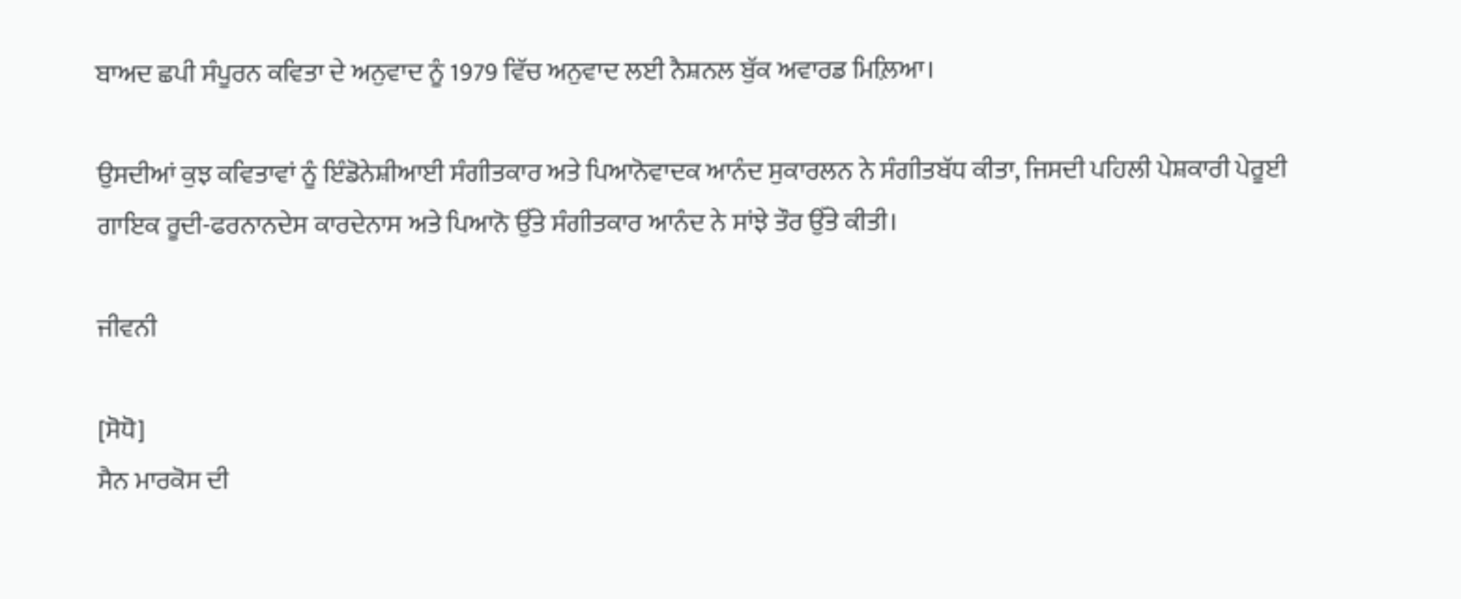ਬਾਅਦ ਛਪੀ ਸੰਪੂਰਨ ਕਵਿਤਾ ਦੇ ਅਨੁਵਾਦ ਨੂੰ 1979 ਵਿੱਚ ਅਨੁਵਾਦ ਲਈ ਨੈਸ਼ਨਲ ਬੁੱਕ ਅਵਾਰਡ ਮਿਲ਼ਿਆ।

ਉਸਦੀਆਂ ਕੁਝ ਕਵਿਤਾਵਾਂ ਨੂੰ ਇੰਡੋਨੇਸ਼ੀਆਈ ਸੰਗੀਤਕਾਰ ਅਤੇ ਪਿਆਨੋਵਾਦਕ ਆਨੰਦ ਸੁਕਾਰਲਨ ਨੇ ਸੰਗੀਤਬੱਧ ਕੀਤਾ, ਜਿਸਦੀ ਪਹਿਲੀ ਪੇਸ਼ਕਾਰੀ ਪੇਰੂਈ ਗਾਇਕ ਰੂਦੀ-ਫਰਨਾਨਦੇਸ ਕਾਰਦੇਨਾਸ ਅਤੇ ਪਿਆਨੋ ਉੱਤੇ ਸੰਗੀਤਕਾਰ ਆਨੰਦ ਨੇ ਸਾਂਝੇ ਤੌਰ ਉੱਤੇ ਕੀਤੀ।

ਜੀਵਨੀ

[ਸੋਧੋ]
ਸੈਨ ਮਾਰਕੋਸ ਦੀ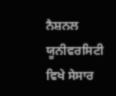ਨੈਸ਼ਨਲ ਯੂਨੀਵਰਸਿਟੀ ਵਿਖੇ ਸੇਸਾਰ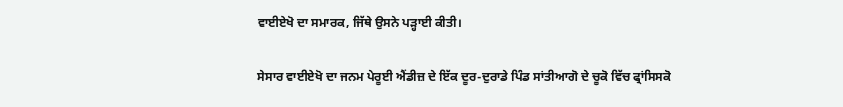ਵਾਈਏਖੋ ਦਾ ਸਮਾਰਕ, ਜਿੱਥੇ ਉਸਨੇ ਪੜ੍ਹਾਈ ਕੀਤੀ।

ਸੇਸਾਰ ਵਾਈਏਖੋ ਦਾ ਜਨਮ ਪੇਰੂਈ ਐਂਡੀਜ਼ ਦੇ ਇੱਕ ਦੂਰ-ਦੁਰਾਡੇ ਪਿੰਡ ਸਾਂਤੀਆਗੋ ਦੇ ਚੂਕੋ ਵਿੱਚ ਫ੍ਰਾਂਸਿਸਕੋ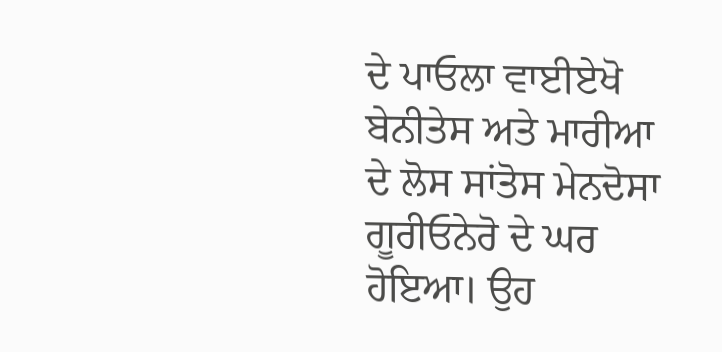ਦੇ ਪਾਓਲਾ ਵਾਈਏਖੋ ਬੇਨੀਤੇਸ ਅਤੇ ਮਾਰੀਆ ਦੇ ਲੋਸ ਸਾਂਤੋਸ ਮੇਨਦੋਸਾ ਗੂਰੀਓਨੇਰੋ ਦੇ ਘਰ ਹੋਇਆ। ਉਹ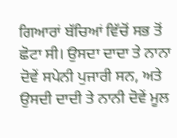ਗਿਆਰਾਂ ਬੱਚਿਆਂ ਵਿੱਚੋਂ ਸਭ ਤੋਂ ਛੋਟਾ ਸੀ। ਉਸਦਾ ਦਾਦਾ ਤੇ ਨਾਨਾ ਦੋਵੇਂ ਸਪੇਨੀ ਪੁਜਾਰੀ ਸਨ, ਅਤੇ ਉਸਦੀ ਦਾਦੀ ਤੇ ਨਾਨੀ ਦੋਵੇਂ ਮੂਲ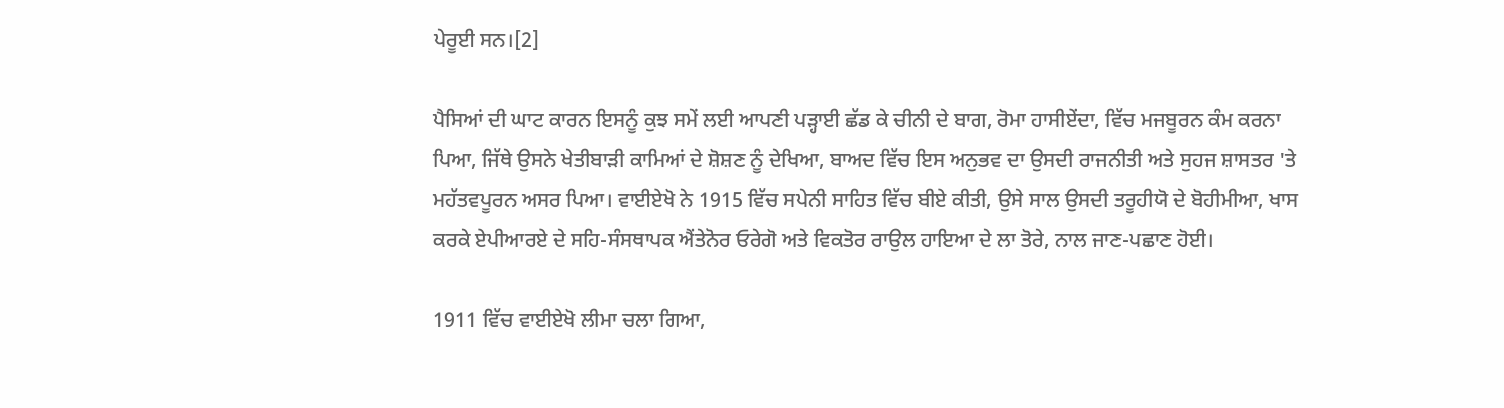ਪੇਰੂਈ ਸਨ।[2]

ਪੈਸਿਆਂ ਦੀ ਘਾਟ ਕਾਰਨ ਇਸਨੂੰ ਕੁਝ ਸਮੇਂ ਲਈ ਆਪਣੀ ਪੜ੍ਹਾਈ ਛੱਡ ਕੇ ਚੀਨੀ ਦੇ ਬਾਗ, ਰੋਮਾ ਹਾਸੀਏਂਦਾ, ਵਿੱਚ ਮਜਬੂਰਨ ਕੰਮ ਕਰਨਾ ਪਿਆ, ਜਿੱਥੇ ਉਸਨੇ ਖੇਤੀਬਾੜੀ ਕਾਮਿਆਂ ਦੇ ਸ਼ੋਸ਼ਣ ਨੂੰ ਦੇਖਿਆ, ਬਾਅਦ ਵਿੱਚ ਇਸ ਅਨੁਭਵ ਦਾ ਉਸਦੀ ਰਾਜਨੀਤੀ ਅਤੇ ਸੁਹਜ ਸ਼ਾਸਤਰ 'ਤੇ ਮਹੱਤਵਪੂਰਨ ਅਸਰ ਪਿਆ। ਵਾਈਏਖੋ ਨੇ 1915 ਵਿੱਚ ਸਪੇਨੀ ਸਾਹਿਤ ਵਿੱਚ ਬੀਏ ਕੀਤੀ, ਉਸੇ ਸਾਲ ਉਸਦੀ ਤਰੂਹੀਯੋ ਦੇ ਬੋਹੀਮੀਆ, ਖਾਸ ਕਰਕੇ ਏਪੀਆਰਏ ਦੇ ਸਹਿ-ਸੰਸਥਾਪਕ ਐਂਤੇਨੋਰ ਓਰੇਗੋ ਅਤੇ ਵਿਕਤੋਰ ਰਾਉਲ ਹਾਇਆ ਦੇ ਲਾ ਤੋਰੇ, ਨਾਲ ਜਾਣ-ਪਛਾਣ ਹੋਈ।

1911 ਵਿੱਚ ਵਾਈਏਖੋ ਲੀਮਾ ਚਲਾ ਗਿਆ,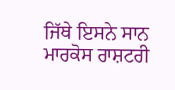ਜਿੱਥੇ ਇਸਨੇ ਸਾਨ ਮਾਰਕੋਸ ਰਾਸ਼ਟਰੀ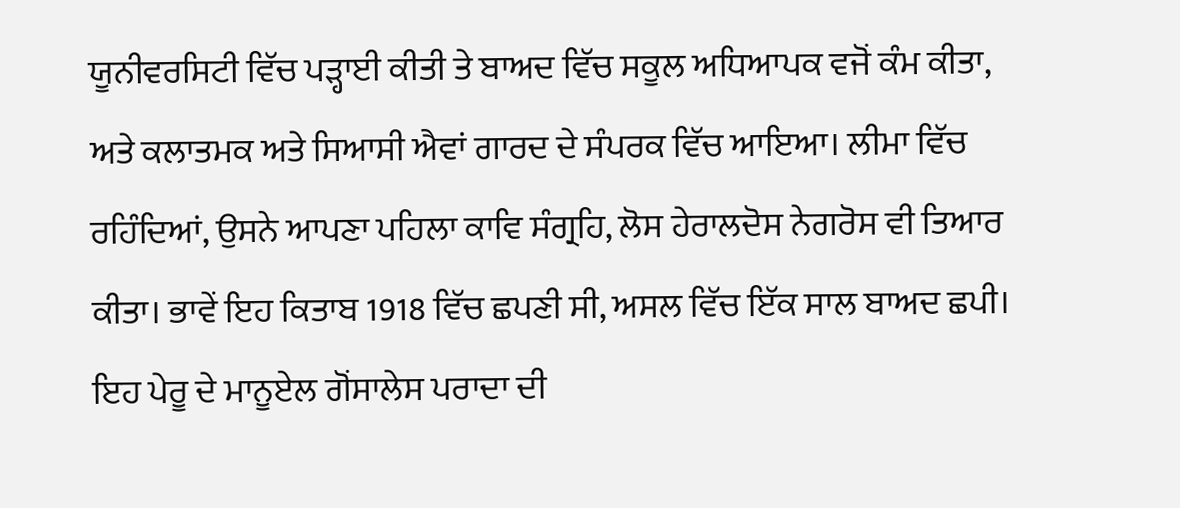ਯੂਨੀਵਰਸਿਟੀ ਵਿੱਚ ਪੜ੍ਹਾਈ ਕੀਤੀ ਤੇ ਬਾਅਦ ਵਿੱਚ ਸਕੂਲ ਅਧਿਆਪਕ ਵਜੋਂ ਕੰਮ ਕੀਤਾ, ਅਤੇ ਕਲਾਤਮਕ ਅਤੇ ਸਿਆਸੀ ਐਵਾਂ ਗਾਰਦ ਦੇ ਸੰਪਰਕ ਵਿੱਚ ਆਇਆ। ਲੀਮਾ ਵਿੱਚ ਰਹਿੰਦਿਆਂ, ਉਸਨੇ ਆਪਣਾ ਪਹਿਲਾ ਕਾਵਿ ਸੰਗ੍ਰਹਿ, ਲੋਸ ਹੇਰਾਲਦੋਸ ਨੇਗਰੋਸ ਵੀ ਤਿਆਰ ਕੀਤਾ। ਭਾਵੇਂ ਇਹ ਕਿਤਾਬ 1918 ਵਿੱਚ ਛਪਣੀ ਸੀ, ਅਸਲ ਵਿੱਚ ਇੱਕ ਸਾਲ ਬਾਅਦ ਛਪੀ। ਇਹ ਪੇਰੂ ਦੇ ਮਾਨੂਏਲ ਗੋਂਸਾਲੇਸ ਪਰਾਦਾ ਦੀ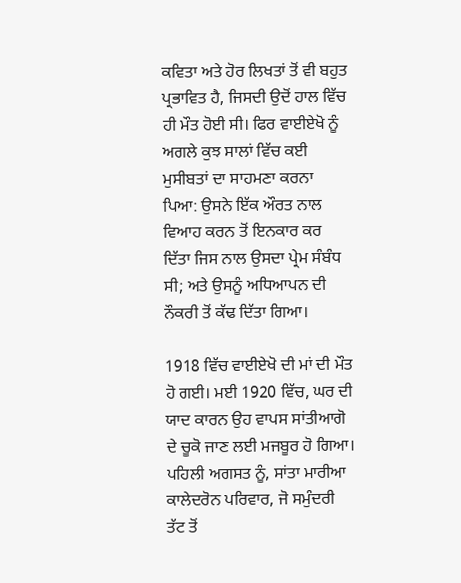ਕਵਿਤਾ ਅਤੇ ਹੋਰ ਲਿਖਤਾਂ ਤੋਂ ਵੀ ਬਹੁਤ ਪ੍ਰਭਾਵਿਤ ਹੈ, ਜਿਸਦੀ ਉਦੋਂ ਹਾਲ ਵਿੱਚ ਹੀ ਮੌਤ ਹੋਈ ਸੀ। ਫਿਰ ਵਾਈਏਖੋ ਨੂੰ ਅਗਲੇ ਕੁਝ ਸਾਲਾਂ ਵਿੱਚ ਕਈ ਮੁਸੀਬਤਾਂ ਦਾ ਸਾਹਮਣਾ ਕਰਨਾ ਪਿਆ: ਉਸਨੇ ਇੱਕ ਔਰਤ ਨਾਲ ਵਿਆਹ ਕਰਨ ਤੋਂ ਇਨਕਾਰ ਕਰ ਦਿੱਤਾ ਜਿਸ ਨਾਲ ਉਸਦਾ ਪ੍ਰੇਮ ਸੰਬੰਧ ਸੀ; ਅਤੇ ਉਸਨੂੰ ਅਧਿਆਪਨ ਦੀ ਨੌਕਰੀ ਤੋਂ ਕੱਢ ਦਿੱਤਾ ਗਿਆ।

1918 ਵਿੱਚ ਵਾਈਏਖੋ ਦੀ ਮਾਂ ਦੀ ਮੌਤ ਹੋ ਗਈ। ਮਈ 1920 ਵਿੱਚ, ਘਰ ਦੀ ਯਾਦ ਕਾਰਨ ਉਹ ਵਾਪਸ ਸਾਂਤੀਆਗੋ ਦੇ ਚੂਕੋ ਜਾਣ ਲਈ ਮਜਬੂਰ ਹੋ ਗਿਆ। ਪਹਿਲੀ ਅਗਸਤ ਨੂੰ, ਸਾਂਤਾ ਮਾਰੀਆ ਕਾਲੇਦਰੋਨ ਪਰਿਵਾਰ, ਜੋ ਸਮੁੰਦਰੀ ਤੱਟ ਤੋਂ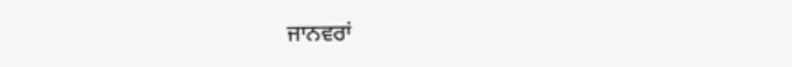ਜਾਨਵਰਾਂ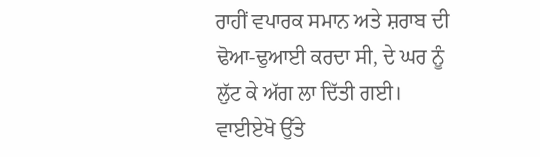ਰਾਹੀਂ ਵਪਾਰਕ ਸਮਾਨ ਅਤੇ ਸ਼ਰਾਬ ਦੀ ਢੋਆ-ਢੁਆਈ ਕਰਦਾ ਸੀ, ਦੇ ਘਰ ਨੂੰ ਲੁੱਟ ਕੇ ਅੱਗ ਲਾ ਦਿੱਤੀ ਗਈ। ਵਾਈਏਖੋ ਉੱਤੇ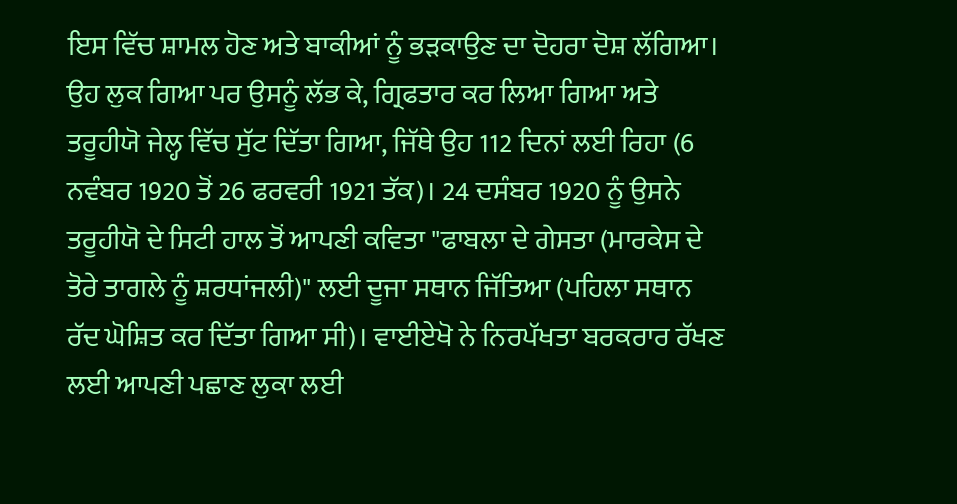ਇਸ ਵਿੱਚ ਸ਼ਾਮਲ ਹੋਣ ਅਤੇ ਬਾਕੀਆਂ ਨੂੰ ਭੜਕਾਉਣ ਦਾ ਦੋਹਰਾ ਦੋਸ਼ ਲੱਗਿਆ। ਉਹ ਲੁਕ ਗਿਆ ਪਰ ਉਸਨੂੰ ਲੱਭ ਕੇ, ਗ੍ਰਿਫਤਾਰ ਕਰ ਲਿਆ ਗਿਆ ਅਤੇ ਤਰੂਹੀਯੋ ਜੇਲ੍ਹ ਵਿੱਚ ਸੁੱਟ ਦਿੱਤਾ ਗਿਆ, ਜਿੱਥੇ ਉਹ 112 ਦਿਨਾਂ ਲਈ ਰਿਹਾ (6 ਨਵੰਬਰ 1920 ਤੋਂ 26 ਫਰਵਰੀ 1921 ਤੱਕ)। 24 ਦਸੰਬਰ 1920 ਨੂੰ ਉਸਨੇ ਤਰੂਹੀਯੋ ਦੇ ਸਿਟੀ ਹਾਲ ਤੋਂ ਆਪਣੀ ਕਵਿਤਾ "ਫਾਬਲਾ ਦੇ ਗੇਸਤਾ (ਮਾਰਕੇਸ ਦੇ ਤੋਰੇ ਤਾਗਲੇ ਨੂੰ ਸ਼ਰਧਾਂਜਲੀ)" ਲਈ ਦੂਜਾ ਸਥਾਨ ਜਿੱਤਿਆ (ਪਹਿਲਾ ਸਥਾਨ ਰੱਦ ਘੋਸ਼ਿਤ ਕਰ ਦਿੱਤਾ ਗਿਆ ਸੀ)। ਵਾਈਏਖੋ ਨੇ ਨਿਰਪੱਖਤਾ ਬਰਕਰਾਰ ਰੱਖਣ ਲਈ ਆਪਣੀ ਪਛਾਣ ਲੁਕਾ ਲਈ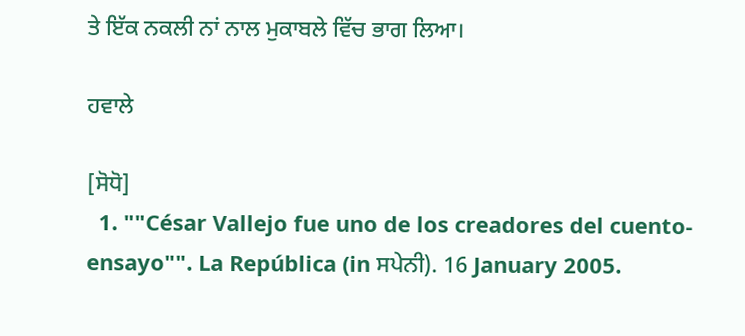ਤੇ ਇੱਕ ਨਕਲੀ ਨਾਂ ਨਾਲ ਮੁਕਾਬਲੇ ਵਿੱਚ ਭਾਗ ਲਿਆ।

ਹਵਾਲੇ

[ਸੋਧੋ]
  1. ""César Vallejo fue uno de los creadores del cuento-ensayo"". La República (in ਸਪੇਨੀ). 16 January 2005.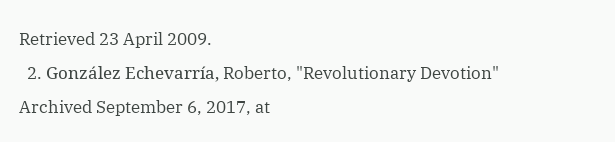Retrieved 23 April 2009.
  2. González Echevarría, Roberto, "Revolutionary Devotion" Archived September 6, 2017, at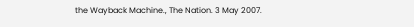the Wayback Machine., The Nation. 3 May 2007.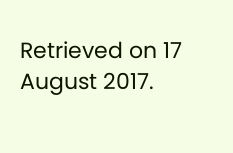Retrieved on 17 August 2017.